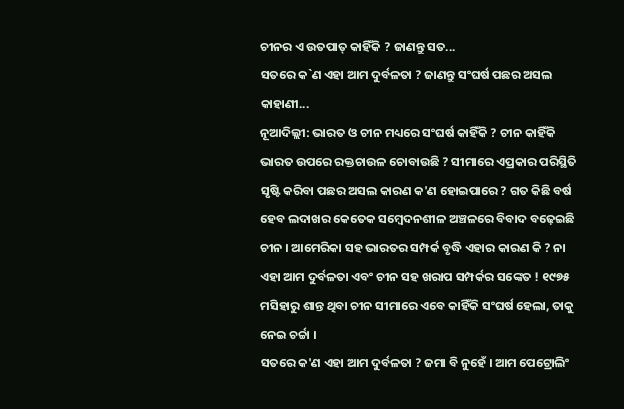ଚୀନର ଏ ଉତପାତ୍ କାହିଁକି ? ଜାଣନ୍ତୁ ସତ...
ସତରେ କ`ଣ ଏହା ଆମ ଦୁର୍ବଳତା ? ଜାଣନ୍ତୁ ସଂଘର୍ଷ ପଛର ଅସଲ କାହାଣୀ...
ନୂଆଦିଲ୍ଲୀ: ଭାରତ ଓ ଚୀନ ମଧ୍ୟରେ ସଂଘର୍ଷ କାହିଁକି ? ଚୀନ କାହିଁକି ଭାରତ ଉପରେ ରକ୍ତଚାଉଳ ଚୋବାଉଛି ? ସୀମାରେ ଏପ୍ରକାର ପରିସ୍ଥିତି ସୃଷ୍ଟି କରିବା ପଛର ଅସଲ କାରଣ କ'ଣ ହୋଇପାରେ ? ଗତ କିଛି ବର୍ଷ ହେବ ଲଦାଖର କେତେକ ସମ୍ବେଦନଶୀଳ ଅଞ୍ଚଳରେ ବିବାଦ ବଢ଼େଇଛି ଚୀନ । ଆମେରିକା ସହ ଭାରତର ସମ୍ପର୍କ ବୃଦ୍ଧି ଏହାର କାରଣ କି ? ନା ଏହା ଆମ ଦୁର୍ବଳତା ଏବଂ ଚୀନ ସହ ଖରାପ ସମ୍ପର୍କର ସଙ୍କେତ ! ୧୯୭୫ ମସିହାରୁ ଶାନ୍ତ ଥିବା ଚୀନ ସୀମାରେ ଏବେ କାହିଁକି ସଂଘର୍ଷ ହେଲା, ତାକୁ ନେଇ ଚର୍ଚ୍ଚା ।
ସତରେ କ'ଣ ଏହା ଆମ ଦୁର୍ବଳତା ? ଜମା ବି ନୁହେଁ । ଆମ ପେଟ୍ରୋଲିଂ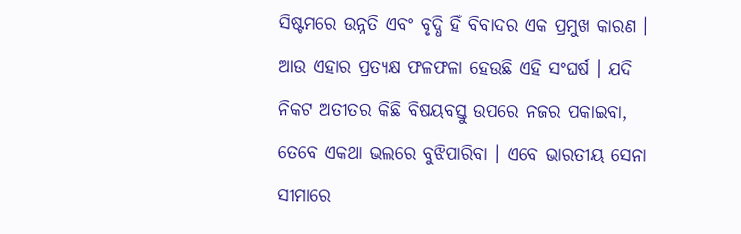ସିଷ୍ଟମରେ ଉନ୍ନତି ଏବଂ ବୃଦ୍ଧି ହିଁ ବିବାଦର ଏକ ପ୍ରମୁଖ କାରଣ । ଆଉ ଏହାର ପ୍ରତ୍ୟକ୍ଷ ଫଳଫଳା ହେଉଛି ଏହି ସଂଘର୍ଷ । ଯଦି ନିକଟ ଅତୀତର କିଛି ବିଷୟବସ୍ତୁ ଉପରେ ନଜର ପକାଇବା, ତେବେ ଏକଥା ଭଲରେ ବୁଝିପାରିବା । ଏବେ ଭାରତୀୟ ସେନା ସୀମାରେ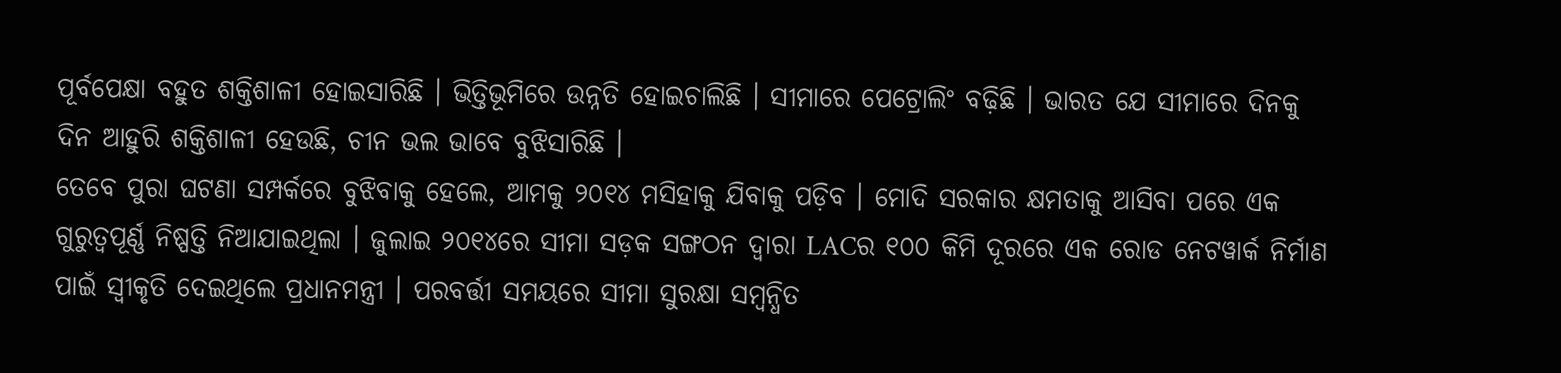ପୂର୍ବପେକ୍ଷା ବହୁତ ଶକ୍ତିଶାଳୀ ହୋଇସାରିଛି । ଭିତ୍ତିଭୂମିରେ ଉନ୍ନତି ହୋଇଚାଲିଛି । ସୀମାରେ ପେଟ୍ରୋଲିଂ ବଢ଼ିଛି । ଭାରତ ଯେ ସୀମାରେ ଦିନକୁ ଦିନ ଆହୁରି ଶକ୍ତିଶାଳୀ ହେଉଛି, ଚୀନ ଭଲ ଭାବେ ବୁଝିସାରିଛି ।
ତେବେ ପୁରା ଘଟଣା ସମ୍ପର୍କରେ ବୁଝିବାକୁ ହେଲେ, ଆମକୁ ୨୦୧୪ ମସିହାକୁ ଯିବାକୁ ପଡ଼ିବ । ମୋଦି ସରକାର କ୍ଷମତାକୁ ଆସିବା ପରେ ଏକ ଗୁରୁତ୍ୱପୂର୍ଣ୍ଣ ନିଷ୍ପତ୍ତି ନିଆଯାଇଥିଲା । ଜୁଲାଇ ୨୦୧୪ରେ ସୀମା ସଡ଼କ ସଙ୍ଗଠନ ଦ୍ୱାରା LACର ୧୦୦ କିମି ଦୂରରେ ଏକ ରୋଡ ନେଟୱାର୍କ ନିର୍ମାଣ ପାଇଁ ସ୍ୱୀକୃତି ଦେଇଥିଲେ ପ୍ରଧାନମନ୍ତ୍ରୀ । ପରବର୍ତ୍ତୀ ସମୟରେ ସୀମା ସୁରକ୍ଷା ସମ୍ବନ୍ଧିତ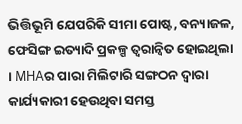ଭିତ୍ତିଭୂମି ଯେପରିକି ସୀମା ପୋଷ୍ଟ, ବନ୍ୟାଜଳ, ଫେସିଙ୍ଗ ଇତ୍ୟାଦି ପ୍ରକଳ୍ପ ତ୍ୱରାନ୍ୱିତ ହୋଇଥିଲା । MHAର ପାରା ମିଲିଟାରି ସଙ୍ଗଠନ ଦ୍ୱାରା କାର୍ଯ୍ୟକାରୀ ହେଉଥିବା ସମସ୍ତ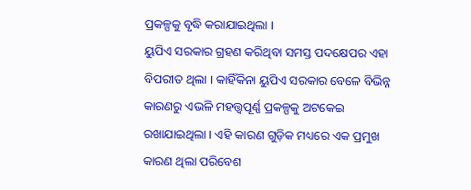ପ୍ରକଳ୍ପକୁ ବୃଦ୍ଧି କରାଯାଇଥିଲା ।
ୟୁପିଏ ସରକାର ଗ୍ରହଣ କରିଥିବା ସମସ୍ତ ପଦକ୍ଷେପର ଏହା ବିପରୀତ ଥିଲା । କାହିଁକିନା ୟୁପିଏ ସରକାର ବେଳେ ବିଭିନ୍ନ କାରଣରୁ ଏଭଳି ମହତ୍ତ୍ୱପୂର୍ଣ୍ଣ ପ୍ରକଳ୍ପକୁ ଅଟକେଇ ରଖାଯାଇଥିଲା । ଏହି କାରଣ ଗୁଡ଼ିକ ମଧ୍ୟରେ ଏକ ପ୍ରମୁଖ କାରଣ ଥିଲା ପରିବେଶ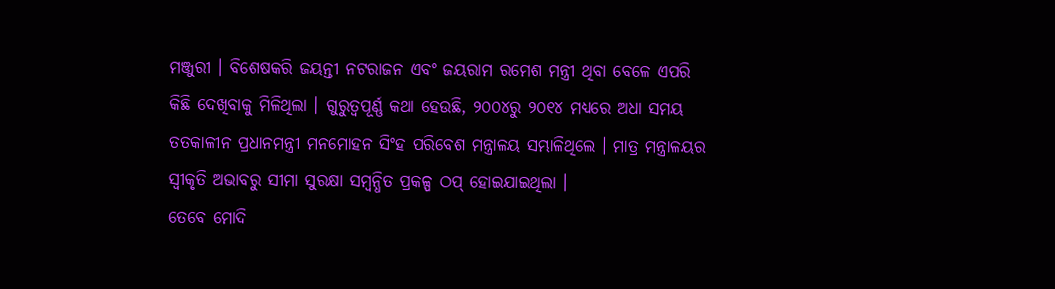ମଞ୍ଜୁରୀ । ବିଶେଷକରି ଜୟନ୍ତୀ ନଟରାଜନ ଏବଂ ଜୟରାମ ରମେଶ ମନ୍ତ୍ରୀ ଥିବା ବେଳେ ଏପରି କିଛି ଦେଖିବାକୁ ମିଳିଥିଲା । ଗୁରୁତ୍ୱପୂର୍ଣ୍ଣ କଥା ହେଉଛି, ୨୦୦୪ରୁ ୨୦୧୪ ମଧ୍ୟରେ ଅଧା ସମୟ ତତକାଳୀନ ପ୍ରଧାନମନ୍ତ୍ରୀ ମନମୋହନ ସିଂହ ପରିବେଶ ମନ୍ତ୍ରାଳୟ ସମ୍ଭାଳିଥିଲେ । ମାତ୍ର ମନ୍ତ୍ରାଳୟର ସ୍ୱୀକୃତି ଅଭାବରୁ ସୀମା ସୁରକ୍ଷା ସମ୍ବନ୍ଧିତ ପ୍ରକଳ୍ପ ଠପ୍ ହୋଇଯାଇଥିଲା ।
ତେବେ ମୋଦି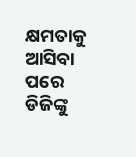କ୍ଷମତାକୁ ଆସିବା ପରେ ଡିଜିଙ୍କୁ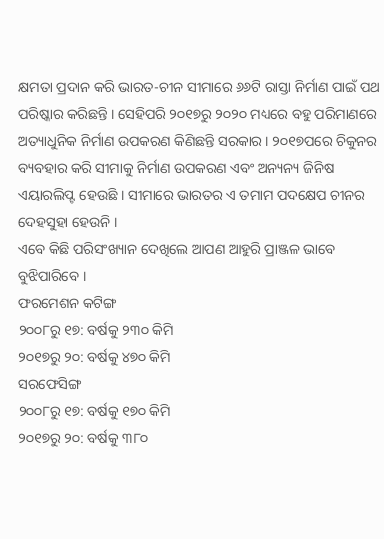କ୍ଷମତା ପ୍ରଦାନ କରି ଭାରତ-ଚୀନ ସୀମାରେ ୬୬ଟି ରାସ୍ତା ନିର୍ମାଣ ପାଇଁ ପଥ ପରିଷ୍କାର କରିଛନ୍ତି । ସେହିପରି ୨୦୧୭ରୁ ୨୦୨୦ ମଧ୍ୟରେ ବହୁ ପରିମାଣରେ ଅତ୍ୟାଧୁନିକ ନିର୍ମାଣ ଉପକରଣ କିଣିଛନ୍ତି ସରକାର । ୨୦୧୭ପରେ ଚିକୁନର ବ୍ୟବହାର କରି ସୀମାକୁ ନିର୍ମାଣ ଉପକରଣ ଏବଂ ଅନ୍ୟନ୍ୟ ଜିନିଷ ଏୟାରଲିପ୍ଟ ହେଉଛି । ସୀମାରେ ଭାରତର ଏ ତମାମ ପଦକ୍ଷେପ ଚୀନର ଦେହସୁହା ହେଉନି ।
ଏବେ କିଛି ପରିସଂଖ୍ୟାନ ଦେଖିଲେ ଆପଣ ଆହୁରି ପ୍ରାଞ୍ଜଳ ଭାବେ ବୁଝିପାରିବେ ।
ଫରମେଶନ କଟିଙ୍ଗ
୨୦୦୮ରୁ ୧୭: ବର୍ଷକୁ ୨୩୦ କିମି
୨୦୧୭ରୁ ୨୦: ବର୍ଷକୁ ୪୭୦ କିମି
ସରଫେସିଙ୍ଗ
୨୦୦୮ରୁ ୧୭: ବର୍ଷକୁ ୧୭୦ କିମି
୨୦୧୭ରୁ ୨୦: ବର୍ଷକୁ ୩୮୦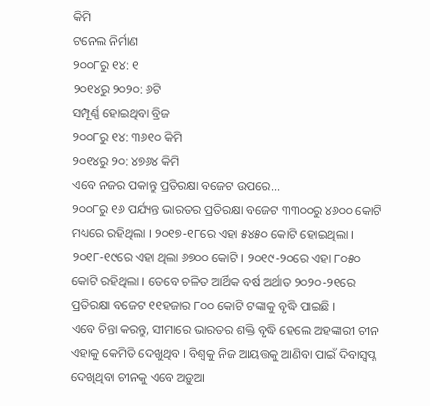କିମି
ଟନେଲ ନିର୍ମାଣ
୨୦୦୮ରୁ ୧୪: ୧
୨୦୧୪ରୁ ୨୦୨୦: ୬ଟି
ସମ୍ପୂର୍ଣ୍ଣ ହୋଇଥିବା ବ୍ରିଜ
୨୦୦୮ରୁ ୧୪: ୩୬୧୦ କିମି
୨୦୧୪ରୁ ୨୦: ୪୭୬୪ କିମି
ଏବେ ନଜର ପକାନ୍ତୁ ପ୍ରତିରକ୍ଷା ବଜେଟ ଉପରେ...
୨୦୦୮ରୁ ୧୬ ପର୍ଯ୍ୟନ୍ତ ଭାରତର ପ୍ରତିରକ୍ଷା ବଜେଟ ୩୩୦୦ରୁ ୪୬୦୦ କୋଟି ମଧ୍ୟରେ ରହିଥିଲା । ୨୦୧୭-୧୮ରେ ଏହା ୫୪୫୦ କୋଟି ହୋଇଥିଲା । ୨୦୧୮-୧୯ରେ ଏହା ଥିଲା ୬୭୦୦ କୋଟି । ୨୦୧୯-୨୦ରେ ଏହା ୮୦୫୦ କୋଟି ରହିଥିଲା । ତେବେ ଚଳିତ ଆର୍ଥିକ ବର୍ଷ ଅର୍ଥାତ ୨୦୨୦-୨୧ରେ ପ୍ରତିରକ୍ଷା ବଜେଟ ୧୧ହଜାର ୮୦୦ କୋଟି ଟଙ୍କାକୁ ବୃଦ୍ଧି ପାଇଛି ।
ଏବେ ଚିନ୍ତା କରନ୍ତୁ, ସୀମାରେ ଭାରତର ଶକ୍ତି ବୃଦ୍ଧି ହେଲେ ଅହଙ୍କାରୀ ଚୀନ ଏହାକୁ କେମିତି ଦେଖୁଥିବ । ବିଶ୍ୱକୁ ନିଜ ଆୟତ୍ତକୁ ଆଣିବା ପାଇଁ ଦିବାସ୍ୱପ୍ନ ଦେଖିଥିବା ଚୀନକୁ ଏବେ ଅଡ଼ୁଆ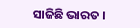ସାଜିଛି ଭାରତ ।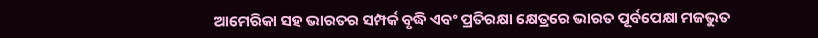ଆମେରିକା ସହ ଭାରତର ସମ୍ପର୍କ ବୃଦ୍ଧି ଏବଂ ପ୍ରତିରକ୍ଷା କ୍ଷେତ୍ରରେ ଭାରତ ପୂର୍ବପେକ୍ଷା ମଜଭୁତ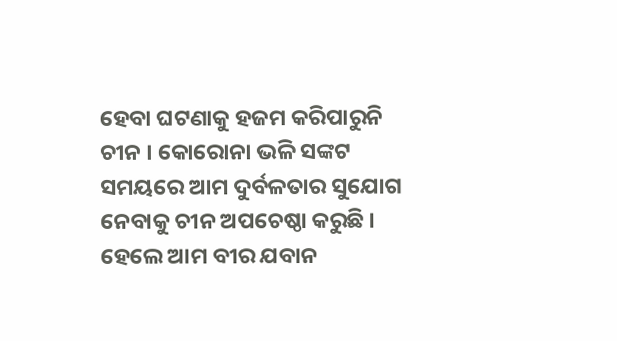ହେବା ଘଟଣାକୁ ହଜମ କରିପାରୁନି ଚୀନ । କୋରୋନା ଭଳି ସଙ୍କଟ ସମୟରେ ଆମ ଦୁର୍ବଳତାର ସୁଯୋଗ ନେବାକୁ ଚୀନ ଅପଚେଷ୍ଠା କରୁଛି । ହେଲେ ଆମ ବୀର ଯବାନ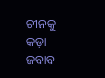ଚୀନକୁ କଡ଼ା ଜବାବ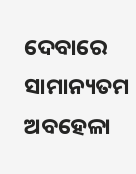ଦେବାରେ ସାମାନ୍ୟତମ ଅବହେଳା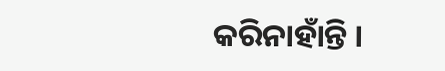କରିନାହାଁନ୍ତି ।